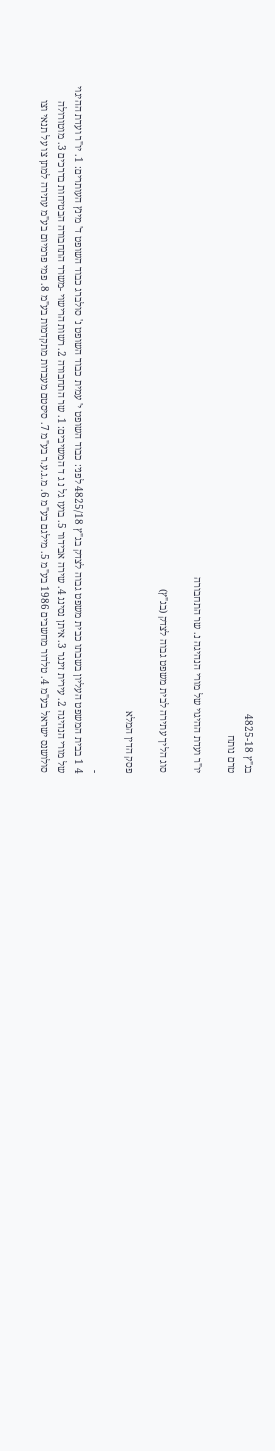בג"ץ 4825-18
טרם נותח

יו"ר ועדת ההיגוי של מורי הנהיגה נ. שר התחבורה

סוג הליך עתירה לבית משפט גבוה לצדק (בג"ץ)

פסק הדין המלא

-
4 1 בבית המשפט העליון בשבתו כבית משפט גבוה לצדק בג"ץ 4825/18 לפני: כבוד השופט י' עמית כבוד השופט נ' סולברג כבוד השופט ד' מינץ העותרים: 1. יו"ר ועדת ההיגוי של מורי הנהיגה 2. עירית זינגר 3. איתן נסינג 4. שירה אבידור 5. בועז גל נ ג ד המשיבים: 1. שר התחבורה 2. רשות הרישוי -משרד התחבורה הבטיחות בדרכים 3. מוטורולה סולושנס ישראל בע"מ 4. טלדור מחשבים 1986 בע"מ 5. מילגם בע"מ 6. מ.ג.ע.ר בע"מ 7. סיסטם מעבדות מתקדמות בע"מ 8. פמי פרמיום בע"מ עתירה למתן צו על תנאי וצו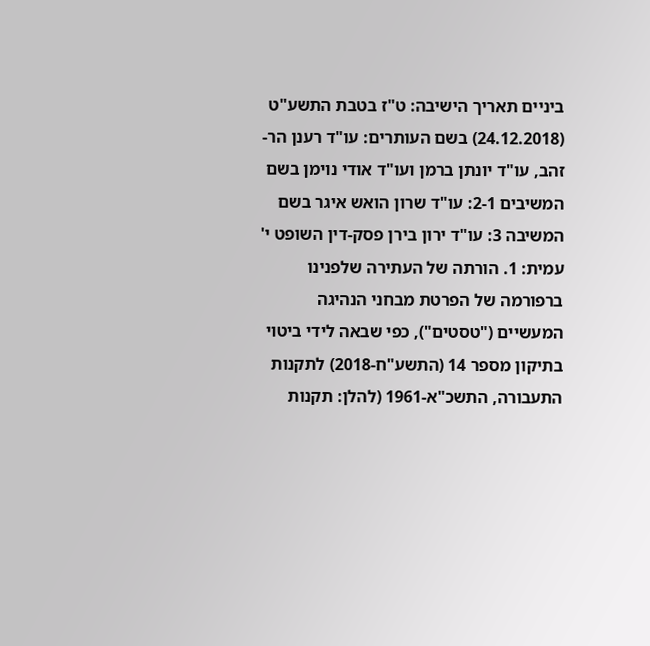ביניים תאריך הישיבה: ט"ז בטבת התשע"ט (24.12.2018) בשם העותרים: עו"ד רענן הר-זהב, עו"ד יונתן ברמן ועו"ד אודי נוימן בשם המשיבים 2-1: עו"ד שרון הואש איגר בשם המשיבה 3: עו"ד ירון בירן פסק-דין השופט י' עמית: 1. הורתה של העתירה שלפנינו ברפורמה של הפרטת מבחני הנהיגה המעשיים ("טסטים"), כפי שבאה לידי ביטוי בתיקון מספר 14 (התשע"ח-2018) לתקנות התעבורה, התשכ"א-1961 (להלן: תקנות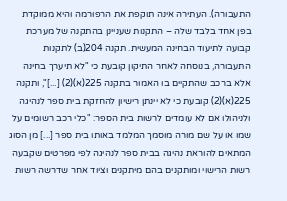התעבורה). העתירה אינה תוקפת את הרפורמה והיא ממוקדת בפן אחד בלבד שלה – התקנות שעניינן בהתקנה של מערכת קבועה לתיעוד הבחינה המעשית. תקנה 204(ב) לתקנות התעבורה, בנוסחה לאחר התיקון קובעת כי "לא תיערך בחינה אלא ברכב שהתקיים בו האמור בתקנה 225(א)(2) [...]", ותקנה 225(א)(2) קובעת כי לא יינתן רישיון להחזקת בית ספר לנהיגה ולניהולו אם לא עומדים לרשות בית הספר: "כלי רכב רשומים על שמו או על שם מורה מוסמך המלמד באותו בית ספר [...] מן הסוג המתאים להוראת נהיגה בבית ספר לנהיגה לפי מפרטים שקבעה רשות הרישוי ומותקנים בהם מיתקנים וציוד אחר שדרשה רשות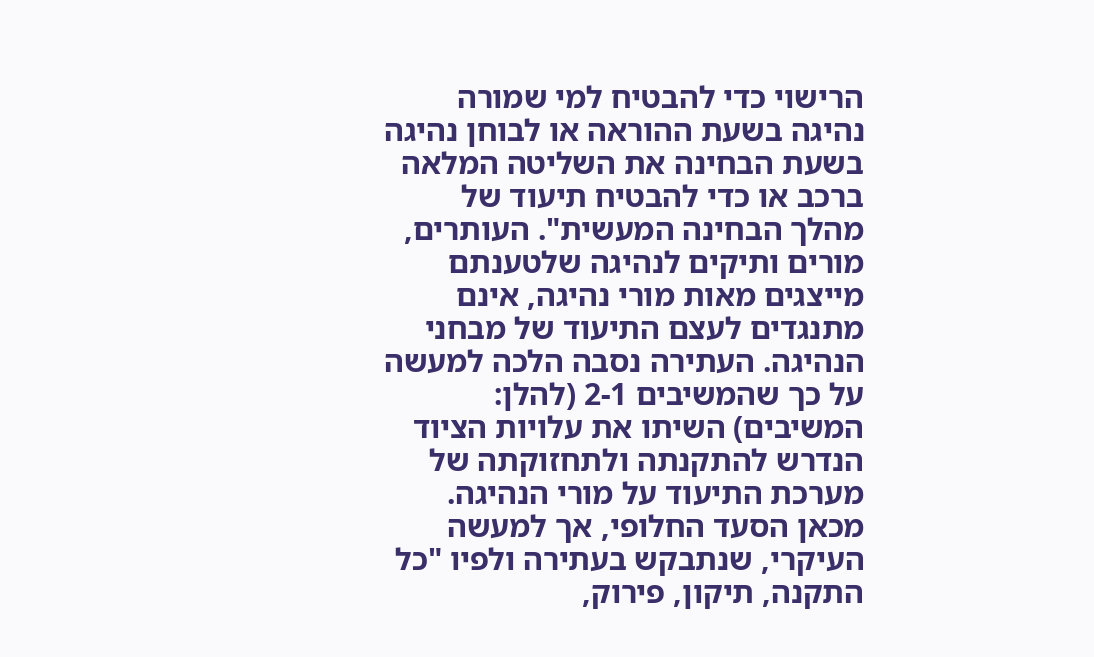הרישוי כדי להבטיח למי שמורה נהיגה בשעת ההוראה או לבוחן נהיגה בשעת הבחינה את השליטה המלאה ברכב או כדי להבטיח תיעוד של מהלך הבחינה המעשית". העותרים, מורים ותיקים לנהיגה שלטענתם מייצגים מאות מורי נהיגה, אינם מתנגדים לעצם התיעוד של מבחני הנהיגה. העתירה נסבה הלכה למעשה על כך שהמשיבים 2-1 (להלן: המשיבים) השיתו את עלויות הציוד הנדרש להתקנתה ולתחזוקתה של מערכת התיעוד על מורי הנהיגה. מכאן הסעד החלופי, אך למעשה העיקרי, שנתבקש בעתירה ולפיו "כל התקנה, תיקון, פירוק,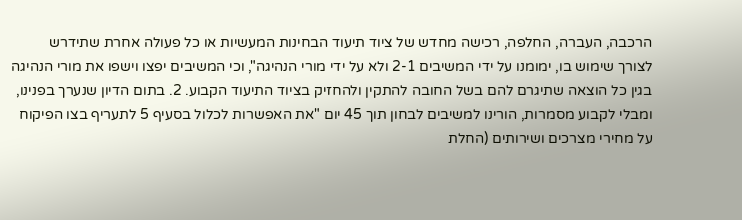הרכבה, העברה, החלפה, רכישה מחדש של ציוד תיעוד הבחינות המעשיות או כל פעולה אחרת שתידרש לצורך שימוש בו, ימומנו על ידי המשיבים 2-1 ולא על ידי מורי הנהיגה", וכי המשיבים יפצו וישפו את מורי הנהיגה בגין כל הוצאה שתיגרם להם בשל החובה להתקין ולהחזיק בציוד התיעוד הקבוע. 2. בתום הדיון שנערך בפנינו, ומבלי לקבוע מסמרות, הורינו למשיבים לבחון תוך 45 יום "את האפשרות לכלול בסעיף 5 לתעריף בצו הפיקוח על מחירי מצרכים ושירותים (החלת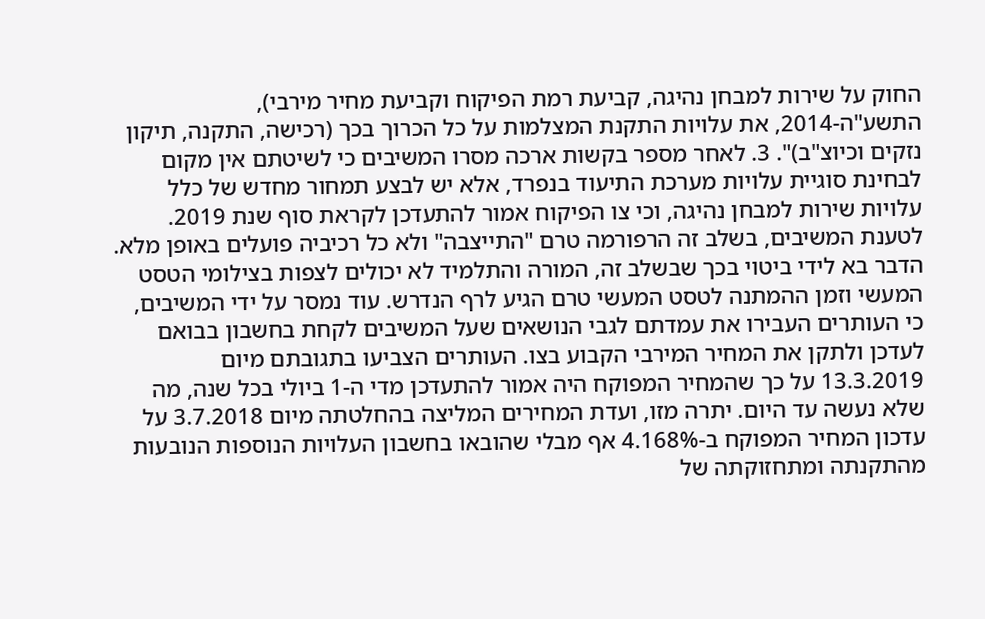החוק על שירות למבחן נהיגה, קביעת רמת הפיקוח וקביעת מחיר מירבי), התשע"ה-2014, את עלויות התקנת המצלמות על כל הכרוך בכך (רכישה, התקנה, תיקון נזקים וכיוצ"ב)". 3. לאחר מספר בקשות ארכה מסרו המשיבים כי לשיטתם אין מקום לבחינת סוגיית עלויות מערכת התיעוד בנפרד, אלא יש לבצע תמחור מחדש של כלל עלויות שירות למבחן נהיגה, וכי צו הפיקוח אמור להתעדכן לקראת סוף שנת 2019. לטענת המשיבים, בשלב זה הרפורמה טרם "התייצבה" ולא כל רכיביה פועלים באופן מלא. הדבר בא לידי ביטוי בכך שבשלב זה, המורה והתלמיד לא יכולים לצפות בצילומי הטסט המעשי וזמן ההמתנה לטסט המעשי טרם הגיע לרף הנדרש. עוד נמסר על ידי המשיבים, כי העותרים העבירו את עמדתם לגבי הנושאים שעל המשיבים לקחת בחשבון בבואם לעדכן ולתקן את המחיר המירבי הקבוע בצו. העותרים הצביעו בתגובתם מיום 13.3.2019 על כך שהמחיר המפוקח היה אמור להתעדכן מדי ה-1 ביולי בכל שנה, מה שלא נעשה עד היום. יתרה מזו, ועדת המחירים המליצה בהחלטתה מיום 3.7.2018 על עדכון המחיר המפוקח ב-4.168% אף מבלי שהובאו בחשבון העלויות הנוספות הנובעות מהתקנתה ומתחזוקתה של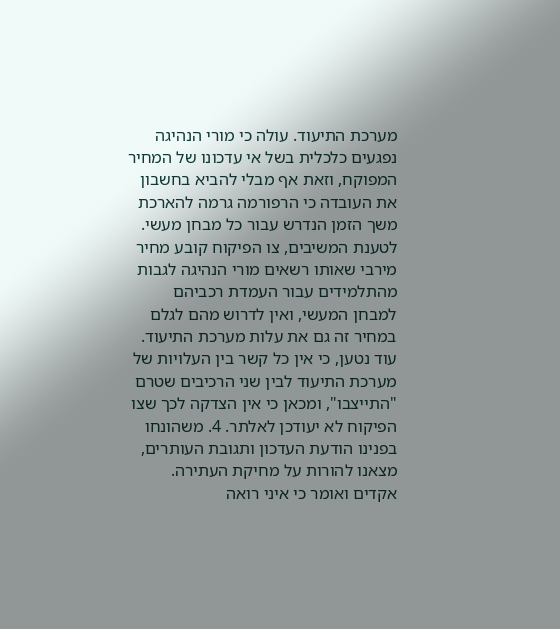מערכת התיעוד. עולה כי מורי הנהיגה נפגעים כלכלית בשל אי עדכונו של המחיר המפוקח, וזאת אף מבלי להביא בחשבון את העובדה כי הרפורמה גרמה להארכת משך הזמן הנדרש עבור כל מבחן מעשי. לטענת המשיבים, צו הפיקוח קובע מחיר מירבי שאותו רשאים מורי הנהיגה לגבות מהתלמידים עבור העמדת רכביהם למבחן המעשי, ואין לדרוש מהם לגלם במחיר זה גם את עלות מערכת התיעוד. עוד נטען, כי אין כל קשר בין העלויות של מערכת התיעוד לבין שני הרכיבים שטרם "התייצבו", ומכאן כי אין הצדקה לכך שצו הפיקוח לא יעודכן לאלתר. 4. משהונחו בפנינו הודעת העדכון ותגובת העותרים, מצאנו להורות על מחיקת העתירה. אקדים ואומר כי איני רואה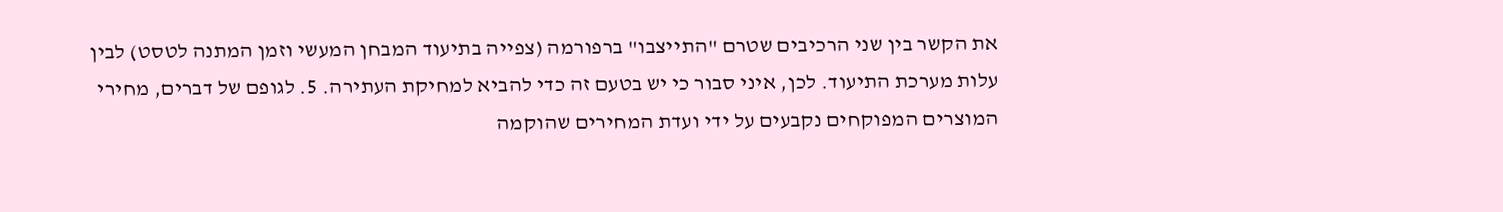את הקשר בין שני הרכיבים שטרם "התייצבו" ברפורמה (צפייה בתיעוד המבחן המעשי וזמן המתנה לטסט) לבין עלות מערכת התיעוד. לכן, איני סבור כי יש בטעם זה כדי להביא למחיקת העתירה. 5. לגופם של דברים, מחירי המוצרים המפוקחים נקבעים על ידי ועדת המחירים שהוקמה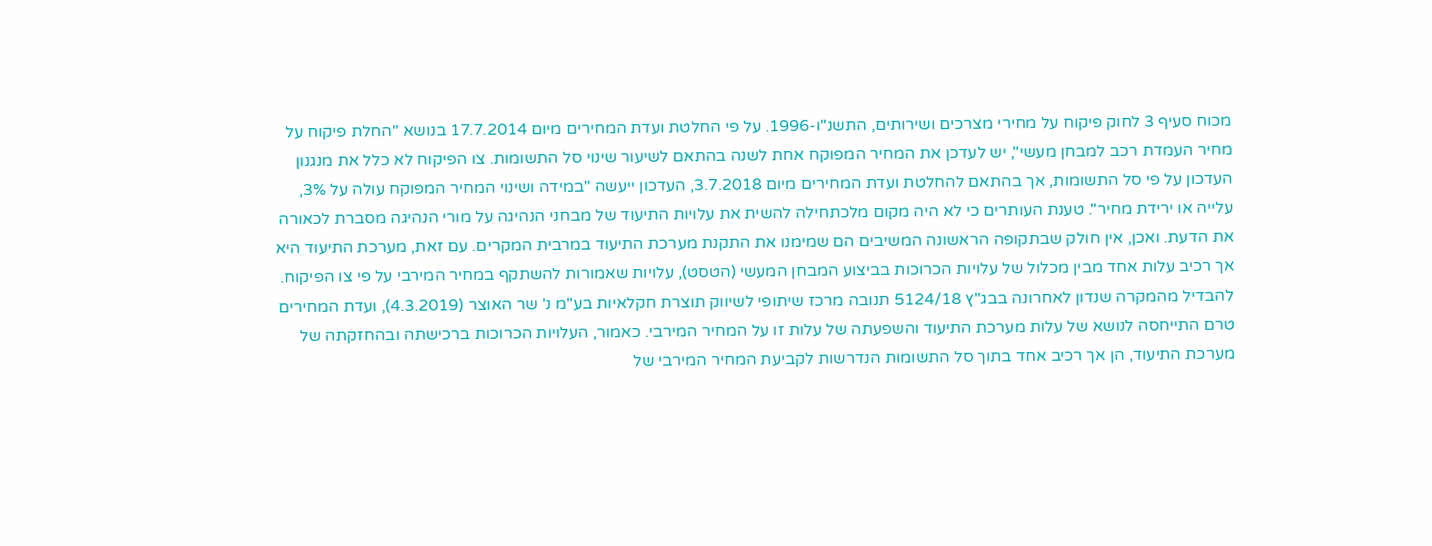מכוח סעיף 3 לחוק פיקוח על מחירי מצרכים ושירותים, התשנ"ו-1996. על פי החלטת ועדת המחירים מיום 17.7.2014 בנושא "החלת פיקוח על מחיר העמדת רכב למבחן מעשי", יש לעדכן את המחיר המפוקח אחת לשנה בהתאם לשיעור שינוי סל התשומות. צו הפיקוח לא כלל את מנגנון העדכון על פי סל התשומות, אך בהתאם להחלטת ועדת המחירים מיום 3.7.2018, העדכון ייעשה "במידה ושינוי המחיר המפוקח עולה על 3%, עלייה או ירידת מחיר". טענת העותרים כי לא היה מקום מלכתחילה להשית את עלויות התיעוד של מבחני הנהיגה על מורי הנהיגה מסברת לכאורה את הדעת. ואכן, אין חולק שבתקופה הראשונה המשיבים הם שמימנו את התקנת מערכת התיעוד במרבית המקרים. עם זאת, מערכת התיעוד היא אך רכיב עלות אחד מבין מכלול של עלויות הכרוכות בביצוע המבחן המעשי (הטסט), עלויות שאמורות להשתקף במחיר המירבי על פי צו הפיקוח. להבדיל מהמקרה שנדון לאחרונה בבג"ץ 5124/18 תנובה מרכז שיתופי לשיווק תוצרת חקלאיות בע"מ נ' שר האוצר (4.3.2019), ועדת המחירים טרם התייחסה לנושא של עלות מערכת התיעוד והשפעתה של עלות זו על המחיר המירבי. כאמור, העלויות הכרוכות ברכישתה ובהחזקתה של מערכת התיעוד, הן אך רכיב אחד בתוך סל התשומות הנדרשות לקביעת המחיר המירבי של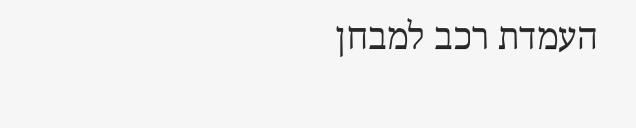העמדת רכב למבחן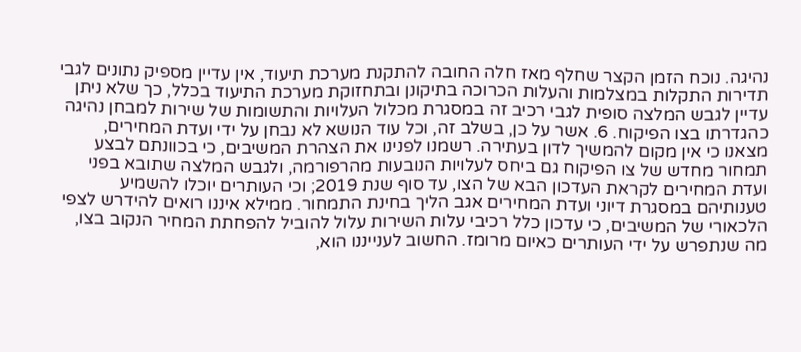נהיגה. נוכח הזמן הקצר שחלף מאז חלה החובה להתקנת מערכת תיעוד, אין עדיין מספיק נתונים לגבי תדירות התקלות במצלמות והעלות הכרוכה בתיקונן ובתחזוקת מערכת התיעוד בכלל, כך שלא ניתן עדיין לגבש המלצה סופית לגבי רכיב זה במסגרת מכלול העלויות והתשומות של שירות למבחן נהיגה כהגדרתו בצו הפיקוח. 6. אשר על כן, בשלב זה, וכל עוד הנושא לא נבחן על ידי ועדת המחירים, מצאנו כי אין מקום להמשיך לדון בעתירה. רשמנו לפנינו את הצהרת המשיבים, כי בכוונתם לבצע תמחור מחדש של צו הפיקוח גם ביחס לעלויות הנובעות מהרפורמה, ולגבש המלצה שתובא בפני ועדת המחירים לקראת העדכון הבא של הצו, עד סוף שנת 2019; וכי העותרים יוכלו להשמיע טענותיהם במסגרת דיוני ועדת המחירים אגב הליך בחינת התמחור. ממילא איננו רואים להידרש לצפי הלכאורי של המשיבים, כי עדכון כלל רכיבי עלות השירות עלול להוביל להפחתת המחיר הנקוב בצו, מה שנתפרש על ידי העותרים כאיום מרומז. החשוב לענייננו הוא,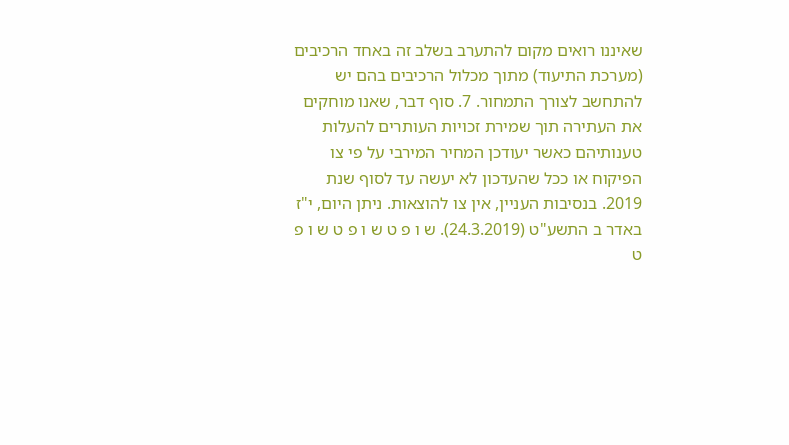שאיננו רואים מקום להתערב בשלב זה באחד הרכיבים (מערכת התיעוד) מתוך מכלול הרכיבים בהם יש להתחשב לצורך התמחור. 7. סוף דבר, שאנו מוחקים את העתירה תוך שמירת זכויות העותרים להעלות טענותיהם כאשר יעודכן המחיר המירבי על פי צו הפיקוח או ככל שהעדכון לא יעשה עד לסוף שנת 2019. בנסיבות העניין, אין צו להוצאות. ניתן היום, י"ז באדר ב התשע"ט (24.3.2019). ש ו פ ט ש ו פ ט ש ו פ ט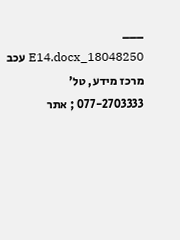___ 18048250_E14.docx עכב מרכז מידע, טל' 077-2703333 ; אתר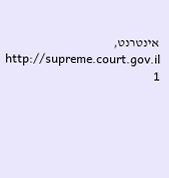אינטרנט, http://supreme.court.gov.il 1